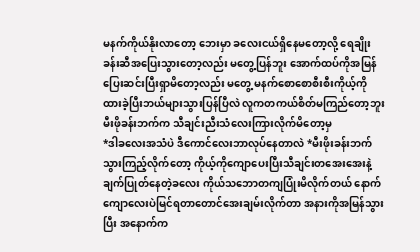မနက်ကိုယ်နိုးလာတော့ ဘေးမှာ ခလေးငယ်ရှိနေမတော့လို့ ရေချိုးခန်းဆီအပြေးသွားတော့လည်း မတွေ့ပြန်ဘူး အောက်ထပ်ကိုအမြန်ပြေးဆင်းပြီးရှာမိတော့လည်း မတွေ့ မနက်စောစောစီးစီးကိုယ့်ကိုထားခဲ့ပြီးဘယ်များသွားပြန်ပြီလဲ လူကတကယ်စိတ်မကြည်တော့ဘူး မီးဖိုခန်းဘက်က သီချင်းညီးသံလေးကြားလိုက်မိတော့မှ
*ဒါခလေးအသံပဲ ဒီကောင်လေးဘာလုပ်နေတာလဲ *မီးဖိုးခန်းဘက်သွားကြည့်လိုက်တော့ ကိုယ့်ကိုကျောပေးပြီးသီချင်းတအေးအေးနဲ့ချက်ပြုတ်နေတဲ့ခလေး ကိုယ်သဘောတကျပြုံးမိလိုက်တယ် နောက်ကျောလေးပဲမြင်ရတာတောင်အေးချမ်းလိုက်တာ အနားကိုအမြန်သွားပြီး အနောက်က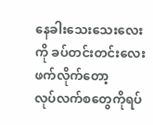နေခါးသေးသေးလေးကို ခပ်တင်းတင်းလေးဖက်လိုက်တော့
လုပ်လက်စတွေကိုရပ်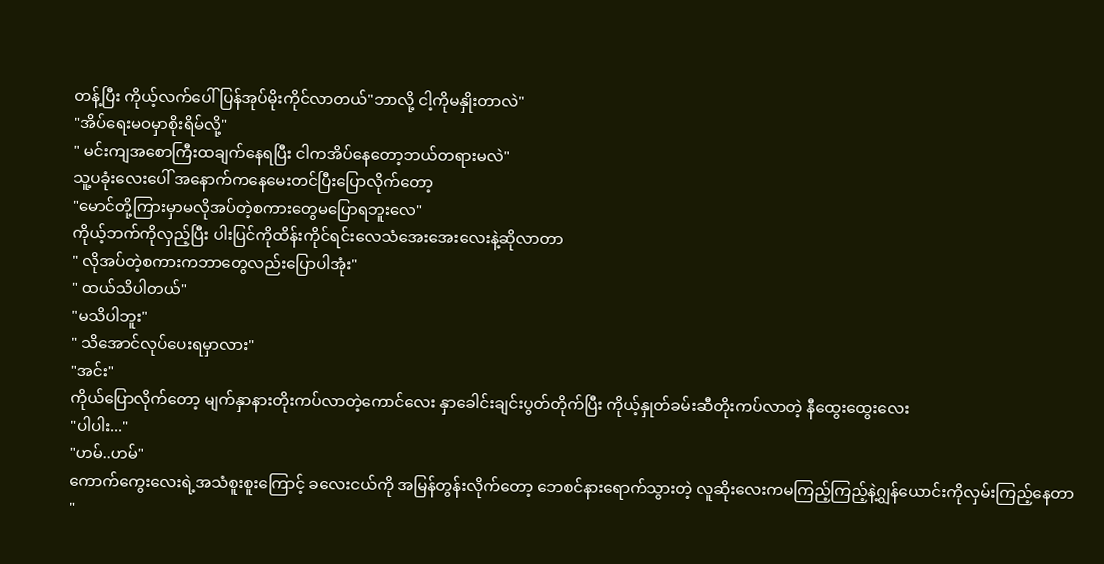တန့်ပြီး ကိုယ့်လက်ပေါ်ပြန်အုပ်မိုးကိုင်လာတယ်"ဘာလို့ ငါ့ကိုမနှိုးတာလဲ"
"အိပ်ရေးမဝမှာစိုးရိမ်လို့"
" မင်းကျအစောကြီးထချက်နေရပြီး ငါကအိပ်နေတော့ဘယ်တရားမလဲ"
သူ့ပခုံးလေးပေါ် အနောက်ကနေမေးတင်ပြီးပြောလိုက်တော့
"မောင်တို့ကြားမှာမလိုအပ်တဲ့စကားတွေမပြောရဘူးလေ"
ကိုယ့်ဘက်ကိုလှည့်ပြီး ပါးပြင်ကိုထိန်းကိုင်ရင်းလေသံအေးအေးလေးနဲ့ဆိုလာတာ
" လိုအပ်တဲ့စကားကဘာတွေလည်းပြောပါအုံး"
" ထယ်သိပါတယ်"
"မသိပါဘူး"
" သိအောင်လုပ်ပေးရမှာလား"
"အင်း"
ကိုယ်ပြောလိုက်တော့ မျက်နှာနားတိုးကပ်လာတဲ့ကောင်လေး နှာခေါင်းချင်းပွတ်တိုက်ပြီး ကိုယ့်နှုတ်ခမ်းဆီတိုးကပ်လာတဲ့ နီထွေးထွေးလေး
"ပါပါး..."
"ဟမ်..ဟမ်"
ကောက်ကွေးလေးရဲ့အသံစူးစူးကြောင့် ခလေးငယ်ကို အမြန်တွန်းလိုက်တော့ ဘေစင်နားရောက်သွားတဲ့ လူဆိုးလေးကမကြည့်ကြည့်နဲ့ဂျွန်ယောင်းကိုလှမ်းကြည့်နေတာ
"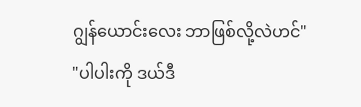ဂျွန်ယောင်းလေး ဘာဖြစ်လို့လဲဟင်"
"ပါပါးကို ဒယ်ဒီ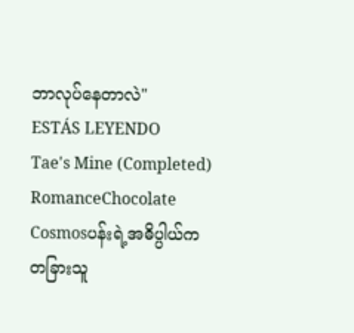ဘာလုပ်နေတာလဲ"
ESTÁS LEYENDO
Tae's Mine (Completed)
RomanceChocolate Cosmosပန်းရဲ့အဓိပ္ပါယ်က တခြားသူ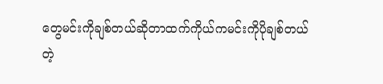တွေမင်းကိုချစ်တယ်ဆိုတာထက်ကိုယ်ကမင်းကိုပိုချစ်တယ်တဲ့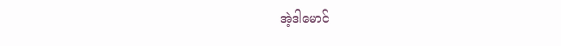အဲ့ဒါမောင်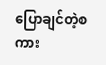ပြောချင်တဲ့စကား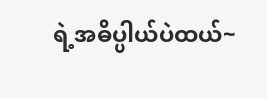ရဲ့အဓိပ္ပါယ်ပဲထယ်~